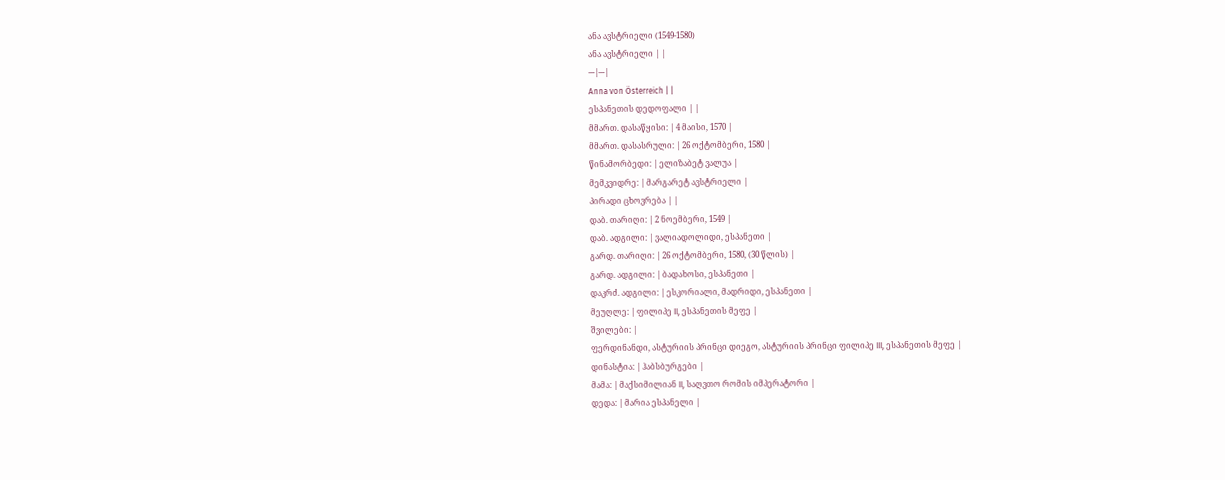ანა ავსტრიელი (1549-1580)
ანა ავსტრიელი | |
---|---|
Anna von Österreich | |
ესპანეთის დედოფალი | |
მმართ. დასაწყისი: | 4 მაისი, 1570 |
მმართ. დასასრული: | 26 ოქტომბერი, 1580 |
წინამორბედი: | ელიზაბეტ ვალუა |
მემკვიდრე: | მარგარეტ ავსტრიელი |
პირადი ცხოვრება | |
დაბ. თარიღი: | 2 ნოემბერი, 1549 |
დაბ. ადგილი: | ვალიადოლიდი, ესპანეთი |
გარდ. თარიღი: | 26 ოქტომბერი, 1580, (30 წლის) |
გარდ. ადგილი: | ბადახოსი, ესპანეთი |
დაკრძ. ადგილი: | ესკორიალი, მადრიდი, ესპანეთი |
მეუღლე: | ფილიპე II, ესპანეთის მეფე |
შვილები: |
ფერდინანდი, ასტურიის პრინცი დიეგო, ასტურიის პრინცი ფილიპე III, ესპანეთის მეფე |
დინასტია: | ჰაბსბურგები |
მამა: | მაქსიმილიან II, საღვთო რომის იმპერატორი |
დედა: | მარია ესპანელი |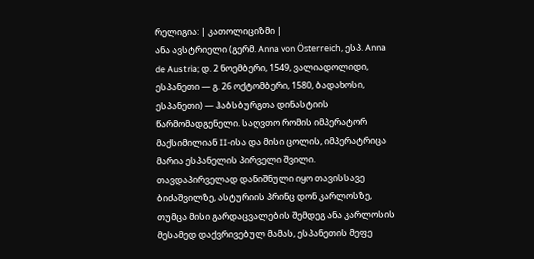რელიგია: | კათოლიციზმი |
ანა ავსტრიელი (გერმ. Anna von Österreich, ესპ. Anna de Austria; დ. 2 ნოემბერი, 1549, ვალიადოლიდი, ესპანეთი — გ. 26 ოქტომბერი, 1580, ბადახოსი, ესპანეთი) — ჰაბსბურგთა დინასტიის წარმომადგენელი. საღვთო რომის იმპერატორ მაქსიმილიან II-ისა და მისი ცოლის, იმპერატრიცა მარია ესპანელის პირველი შვილი. თავდაპირველად დანიშნული იყო თავისსავე ბიძაშვილზე, ასტურიის პრინც დონ კარლოსზე, თუმცა მისი გარდაცვალების შემდეგ ანა კარლოსის მესამედ დაქვრივებულ მამას, ესპანეთის მეფე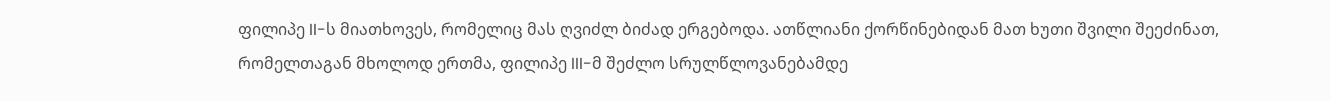ფილიპე II-ს მიათხოვეს, რომელიც მას ღვიძლ ბიძად ერგებოდა. ათწლიანი ქორწინებიდან მათ ხუთი შვილი შეეძინათ, რომელთაგან მხოლოდ ერთმა, ფილიპე III-მ შეძლო სრულწლოვანებამდე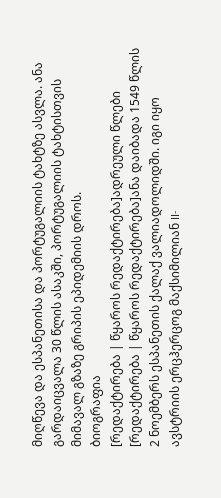მიღწევა და ესპანეთისა და პორტუგალიის ტახტზე ასვლა. ანა გარდაიცვალა 30 წლის ასაკში, პორტუგალიის ტახტისთვის მიმავალ გზაზე გრიპის ეპიდემიის დროს.
ბიოგრაფია
[რედაქტირება | წყაროს რედაქტირება]ადრეული წლები
[რედაქტირება | წყაროს რედაქტირება]ანა დაიბადა 1549 წლის 2 ნოემბერს ესპანეთის ქალაქ ვალიადოლიდში. იგი იყო ავსტრიის ერცჰერცოგ მაქსიმილიან II-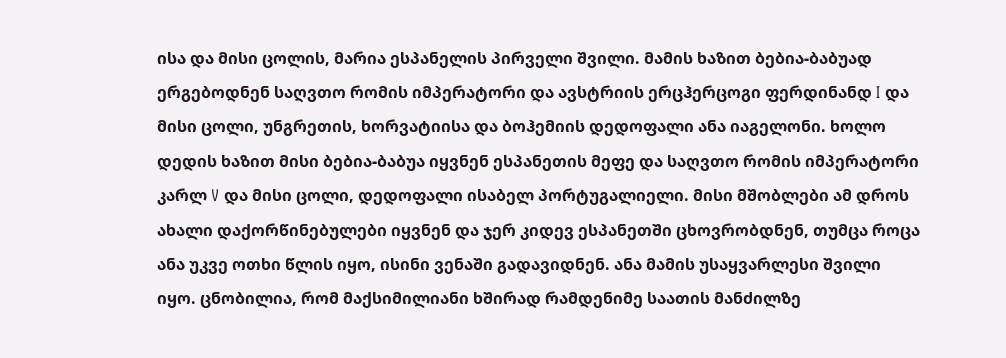ისა და მისი ცოლის, მარია ესპანელის პირველი შვილი. მამის ხაზით ბებია-ბაბუად ერგებოდნენ საღვთო რომის იმპერატორი და ავსტრიის ერცჰერცოგი ფერდინანდ I და მისი ცოლი, უნგრეთის, ხორვატიისა და ბოჰემიის დედოფალი ანა იაგელონი. ხოლო დედის ხაზით მისი ბებია-ბაბუა იყვნენ ესპანეთის მეფე და საღვთო რომის იმპერატორი კარლ V და მისი ცოლი, დედოფალი ისაბელ პორტუგალიელი. მისი მშობლები ამ დროს ახალი დაქორწინებულები იყვნენ და ჯერ კიდევ ესპანეთში ცხოვრობდნენ, თუმცა როცა ანა უკვე ოთხი წლის იყო, ისინი ვენაში გადავიდნენ. ანა მამის უსაყვარლესი შვილი იყო. ცნობილია, რომ მაქსიმილიანი ხშირად რამდენიმე საათის მანძილზე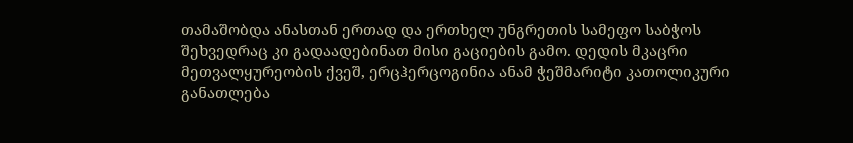თამაშობდა ანასთან ერთად და ერთხელ უნგრეთის სამეფო საბჭოს შეხვედრაც კი გადაადებინათ მისი გაციების გამო. დედის მკაცრი მეთვალყურეობის ქვეშ, ერცჰერცოგინია ანამ ჭეშმარიტი კათოლიკური განათლება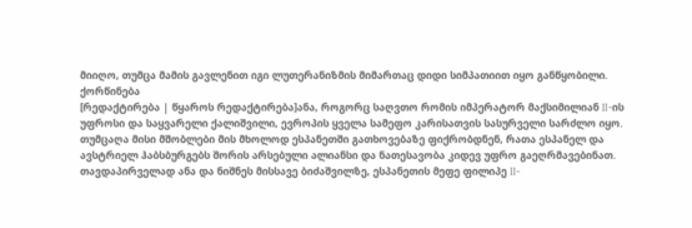მიიღო, თუმცა მამის გავლენით იგი ლუთერანიზმის მიმართაც დიდი სიმპათიით იყო განწყობილი.
ქორწინება
[რედაქტირება | წყაროს რედაქტირება]ანა, როგორც საღვთო რომის იმპერატორ მაქსიმილიან II-ის უფროსი და საყვარელი ქალიშვილი, ევროპის ყველა სამეფო კარისათვის სასურველი სარძლო იყო. თუმცაღა მისი მშობლები მის მხოლოდ ესპანეთში გათხოვებაზე ფიქრობდნენ, რათა ესპანელ და ავსტრიელ ჰაბსბურგებს შორის არსებული ალიანსი და ნათესავობა კიდევ უფრო გაეღრმავებინათ. თავდაპირველად ანა და ნიშნეს მისსავე ბიძაშვილზე, ესპანეთის მეფე ფილიპე II-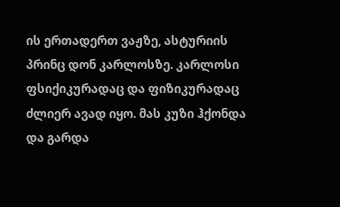ის ერთადერთ ვაჟზე, ასტურიის პრინც დონ კარლოსზე. კარლოსი ფსიქიკურადაც და ფიზიკურადაც ძლიერ ავად იყო. მას კუზი ჰქონდა და გარდა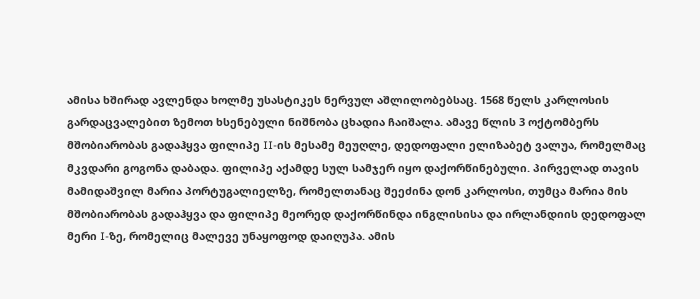ამისა ხშირად ავლენდა ხოლმე უსასტიკეს ნერვულ აშლილობებსაც. 1568 წელს კარლოსის გარდაცვალებით ზემოთ ხსენებული ნიშნობა ცხადია ჩაიშალა. ამავე წლის 3 ოქტომბერს მშობიარობას გადაჰყვა ფილიპე II-ის მესამე მეუღლე, დედოფალი ელიზაბეტ ვალუა, რომელმაც მკვდარი გოგონა დაბადა. ფილიპე აქამდე სულ სამჯერ იყო დაქორწინებული. პირველად თავის მამიდაშვილ მარია პორტუგალიელზე, რომელთანაც შეეძინა დონ კარლოსი, თუმცა მარია მის მშობიარობას გადაჰყვა და ფილიპე მეორედ დაქორწინდა ინგლისისა და ირლანდიის დედოფალ მერი I-ზე, რომელიც მალევე უნაყოფოდ დაიღუპა. ამის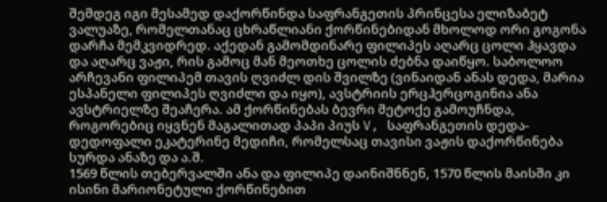შემდეგ იგი მესამედ დაქორწინდა საფრანგეთის პრინცესა ელიზაბეტ ვალუაზე, რომელთანაც ცხრაწლიანი ქორწინებიდან მხოლოდ ორი გოგონა დარჩა მემკვიდრედ. აქედან გამომდინარე ფილიპეს აღარც ცოლი ჰყავდა და აღარც ვაჟი, რის გამოც მან მეოთხე ცოლის ძებნა დაიწყო. საბოლოო არჩევანი ფილიპემ თავის ღვიძლ დის შვილზე (ვინაიდან ანას დედა, მარია ესპანელი ფილიპეს ღვიძლი და იყო), ავსტრიის ერცჰერცოგინია ანა ავსტრიელზე შეაჩერა. ამ ქორწინებას ბევრი მეტოქე გამოუჩნდა, როგორებიც იყვნენ მაგალითად პაპი პიუს V, საფრანგეთის დედა-დედოფალი ეკატერინე მედიჩი, რომელსაც თავისი ვაჟის დაქორწინება სურდა ანაზე და ა.შ.
1569 წლის თებერვალში ანა და ფილიპე დაინიშნნენ, 1570 წლის მაისში კი ისინი მარიონეტული ქორწინებით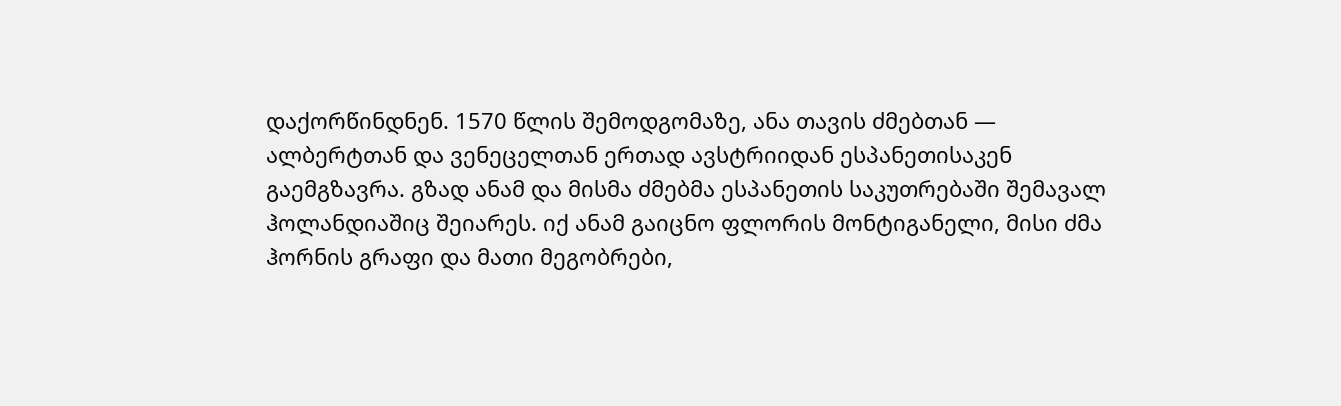დაქორწინდნენ. 1570 წლის შემოდგომაზე, ანა თავის ძმებთან — ალბერტთან და ვენეცელთან ერთად ავსტრიიდან ესპანეთისაკენ გაემგზავრა. გზად ანამ და მისმა ძმებმა ესპანეთის საკუთრებაში შემავალ ჰოლანდიაშიც შეიარეს. იქ ანამ გაიცნო ფლორის მონტიგანელი, მისი ძმა ჰორნის გრაფი და მათი მეგობრები,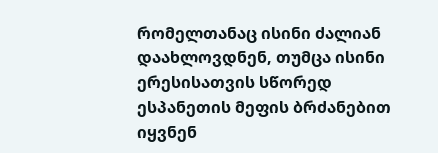რომელთანაც ისინი ძალიან დაახლოვდნენ, თუმცა ისინი ერესისათვის სწორედ ესპანეთის მეფის ბრძანებით იყვნენ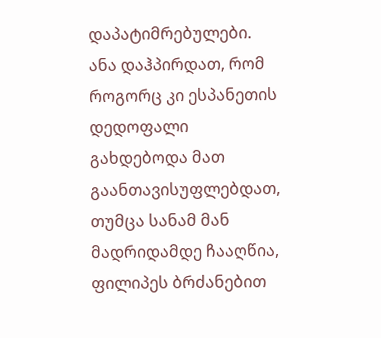დაპატიმრებულები. ანა დაჰპირდათ, რომ როგორც კი ესპანეთის დედოფალი გახდებოდა მათ გაანთავისუფლებდათ, თუმცა სანამ მან მადრიდამდე ჩააღწია, ფილიპეს ბრძანებით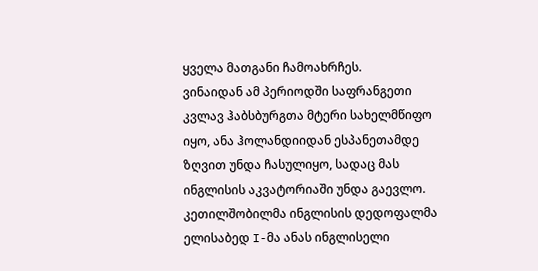ყველა მათგანი ჩამოახრჩეს.
ვინაიდან ამ პერიოდში საფრანგეთი კვლავ ჰაბსბურგთა მტერი სახელმწიფო იყო, ანა ჰოლანდიიდან ესპანეთამდე ზღვით უნდა ჩასულიყო, სადაც მას ინგლისის აკვატორიაში უნდა გაევლო. კეთილშობილმა ინგლისის დედოფალმა ელისაბედ I-მა ანას ინგლისელი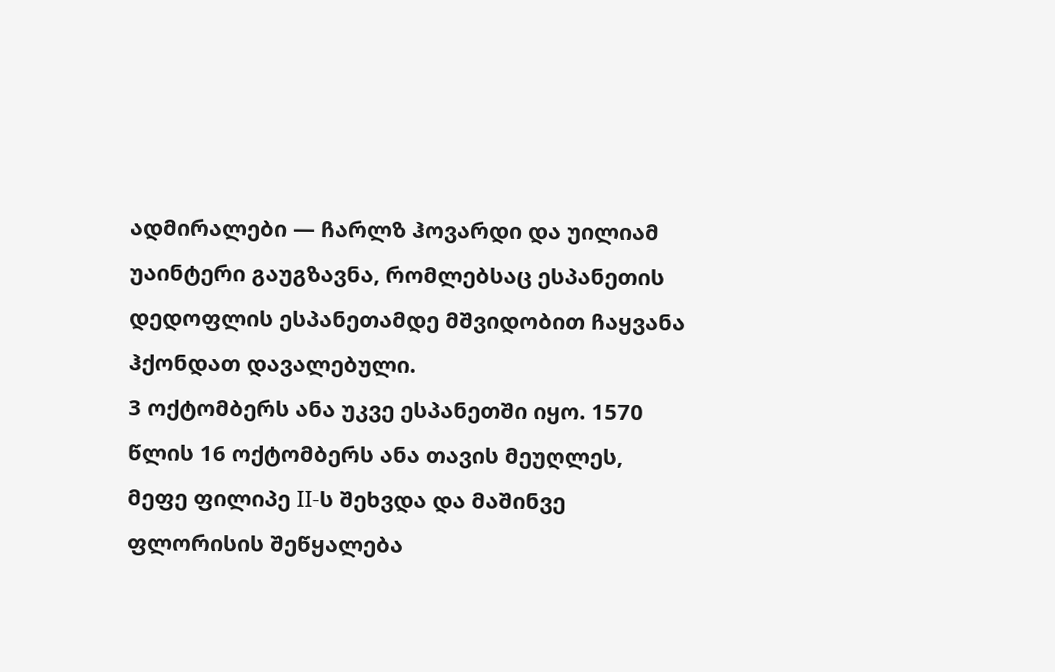ადმირალები — ჩარლზ ჰოვარდი და უილიამ უაინტერი გაუგზავნა, რომლებსაც ესპანეთის დედოფლის ესპანეთამდე მშვიდობით ჩაყვანა ჰქონდათ დავალებული.
3 ოქტომბერს ანა უკვე ესპანეთში იყო. 1570 წლის 16 ოქტომბერს ანა თავის მეუღლეს, მეფე ფილიპე II-ს შეხვდა და მაშინვე ფლორისის შეწყალება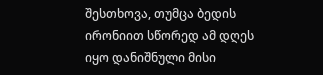შესთხოვა, თუმცა ბედის ირონიით სწორედ ამ დღეს იყო დანიშნული მისი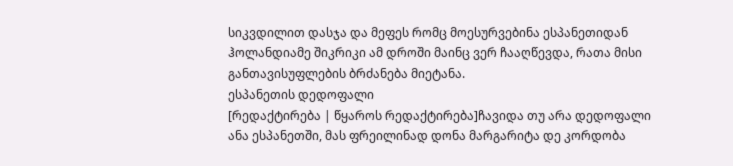სიკვდილით დასჯა და მეფეს რომც მოესურვებინა ესპანეთიდან ჰოლანდიამე შიკრიკი ამ დროში მაინც ვერ ჩააღწევდა, რათა მისი განთავისუფლების ბრძანება მიეტანა.
ესპანეთის დედოფალი
[რედაქტირება | წყაროს რედაქტირება]ჩავიდა თუ არა დედოფალი ანა ესპანეთში, მას ფრეილინად დონა მარგარიტა დე კორდობა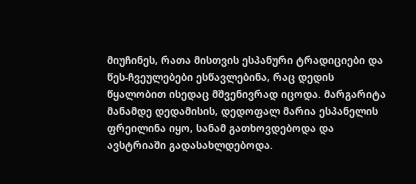მიუჩინეს, რათა მისთვის ესპანური ტრადიციები და წეს-ჩვეულებები ესწავლებინა, რაც დედის წყალობით ისედაც მშვენივრად იცოდა. მარგარიტა მანამდე დედამისის, დედოფალ მარია ესპანელის ფრეილინა იყო, სანამ გათხოვდებოდა და ავსტრიაში გადასახლდებოდა.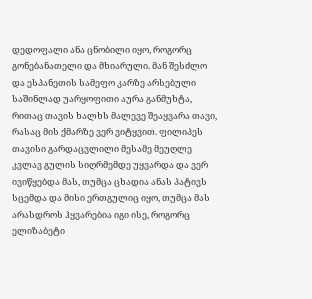დედოფალი ანა ცნობილი იყო, როგორც გონებანათელი და მხიარული. მან შესძლო და ესპანეთის სამეფო კარზე არსებული საშინლად უარყოფითი აურა განმუხტა, რითაც თავის ხალხს მალევე შეაყვარა თავი, რასაც მის ქმარზე ვერ ვიტყვით. ფილიპეს თავისი გარდაცვლილი მესამე მეუღლე კვლავ გულის სიღრმემდე უყვარდა და ვერ ივიწყებდა მას, თუმცა ცხადია ანას პატივს სცემდა და მისი ერთგულიც იყო, თუმცა მას არასდროს ჰყვარებია იგი ისე, როგორც ელიზაბეტი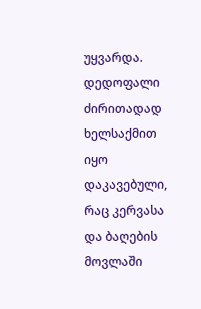უყვარდა. დედოფალი ძირითადად ხელსაქმით იყო დაკავებული, რაც კერვასა და ბაღების მოვლაში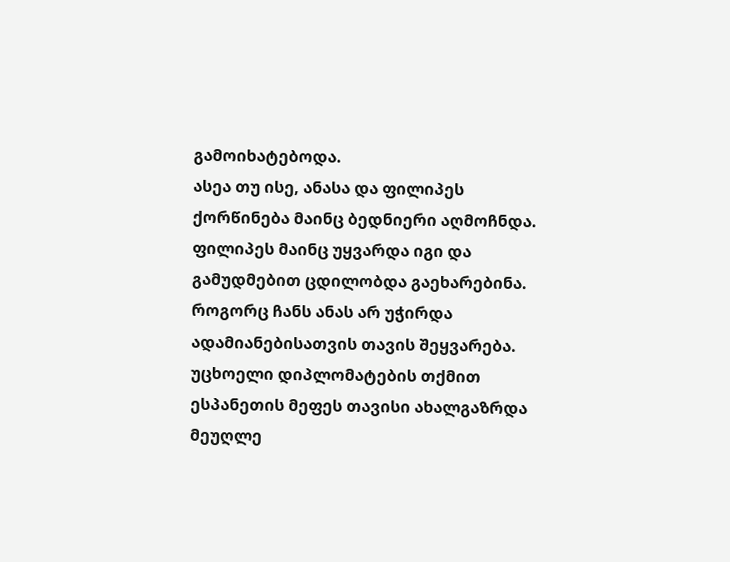გამოიხატებოდა.
ასეა თუ ისე, ანასა და ფილიპეს ქორწინება მაინც ბედნიერი აღმოჩნდა. ფილიპეს მაინც უყვარდა იგი და გამუდმებით ცდილობდა გაეხარებინა. როგორც ჩანს ანას არ უჭირდა ადამიანებისათვის თავის შეყვარება.
უცხოელი დიპლომატების თქმით ესპანეთის მეფეს თავისი ახალგაზრდა მეუღლე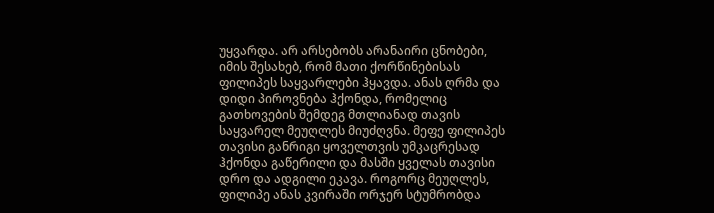უყვარდა. არ არსებობს არანაირი ცნობები, იმის შესახებ, რომ მათი ქორწინებისას ფილიპეს საყვარლები ჰყავდა. ანას ღრმა და დიდი პიროვნება ჰქონდა, რომელიც გათხოვების შემდეგ მთლიანად თავის საყვარელ მეუღლეს მიუძღვნა. მეფე ფილიპეს თავისი განრიგი ყოველთვის უმკაცრესად ჰქონდა გაწერილი და მასში ყველას თავისი დრო და ადგილი ეკავა. როგორც მეუღლეს, ფილიპე ანას კვირაში ორჯერ სტუმრობდა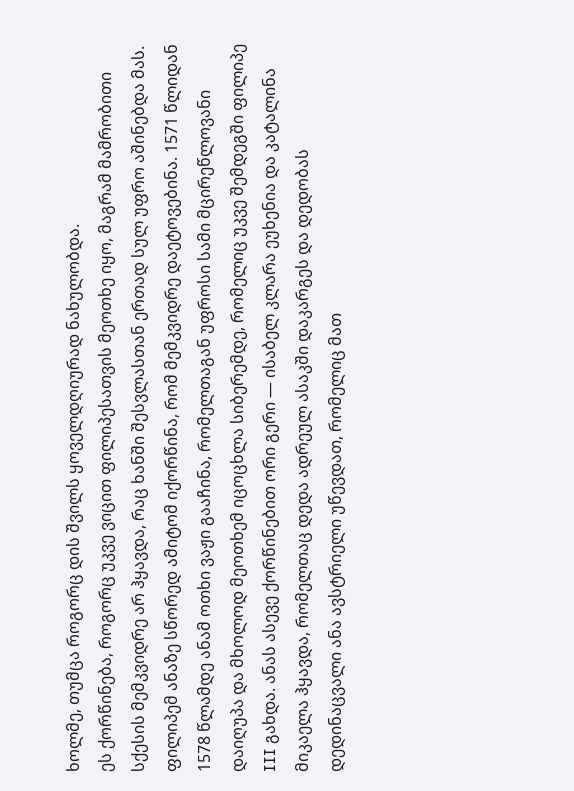ხოლმე, თუმცა როგორც დის შვილს ყოველდღიურად ნახულობდა.
ეს ქორწინება, როგორც უკვე ვიცით ფილიპესათვის მეოთხე იყო, მაგრამ მამრობითი სქესის მემკვიდრე არ ჰყავდა, რაც ხანში შესვლასთან ერთად სულ უფრო აშინებდა მას. ფილიპემ ანაზე სწორედ ამიტომ იქორწინა, რომ მემკვიდრე დაეტოვებინა. 1571 წლიდან 1578 წლამდე ანამ ოთხი ვაჟი გააჩინა, რომელთაგან უფროსი სამი მცირეწლოვანი დაიღუპა და მხოლოდ მეოთხემ იცოცხლა სიბერემდე, რომელიც უკვე შემდეგში ფილიპე III გახდა. ანას ასევე ქორწინებით ორი გერი — ისაბელ კლარა ეუხენია და კატალინა მიკაელა ჰყავდა, რომელთაც დედა ადრეულ ასაკში დაკარგეს და დედობას დედინაცვალი ანა ავსტრიელი უწევდათ, რომელიც მათ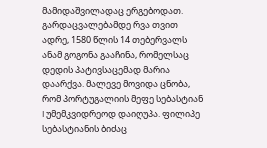მამიდაშვილადაც ერგებოდათ.
გარდაცვალებამდე რვა თვით ადრე, 1580 წლის 14 თებერვალს ანამ გოგონა გააჩინა, რომელსაც დედის პატივსაცემად მარია დაარქვა. მალევე მოვიდა ცნობა, რომ პორტუგალიის მეფე სებასტიან I უმემკვიდრეოდ დაიღუპა. ფილიპე სებასტიანის ბიძაც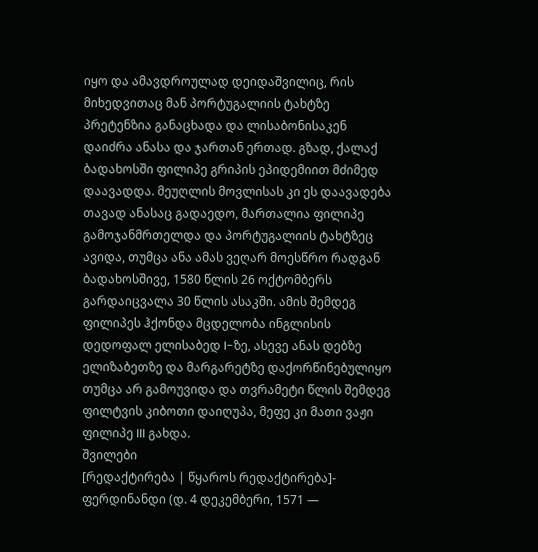იყო და ამავდროულად დეიდაშვილიც, რის მიხედვითაც მან პორტუგალიის ტახტზე პრეტენზია განაცხადა და ლისაბონისაკენ დაიძრა ანასა და ჯართან ერთად. გზად, ქალაქ ბადახოსში ფილიპე გრიპის ეპიდემიით მძიმედ დაავადდა. მეუღლის მოვლისას კი ეს დაავადება თავად ანასაც გადაედო, მართალია ფილიპე გამოჯანმრთელდა და პორტუგალიის ტახტზეც ავიდა, თუმცა ანა ამას ვეღარ მოესწრო რადგან ბადახოსშივე, 1580 წლის 26 ოქტომბერს გარდაიცვალა 30 წლის ასაკში. ამის შემდეგ ფილიპეს ჰქონდა მცდელობა ინგლისის დედოფალ ელისაბედ I-ზე, ასევე ანას დებზე ელიზაბეთზე და მარგარეტზე დაქორწინებულიყო თუმცა არ გამოუვიდა და თვრამეტი წლის შემდეგ ფილტვის კიბოთი დაიღუპა, მეფე კი მათი ვაჟი ფილიპე III გახდა.
შვილები
[რედაქტირება | წყაროს რედაქტირება]- ფერდინანდი (დ. 4 დეკემბერი, 1571 —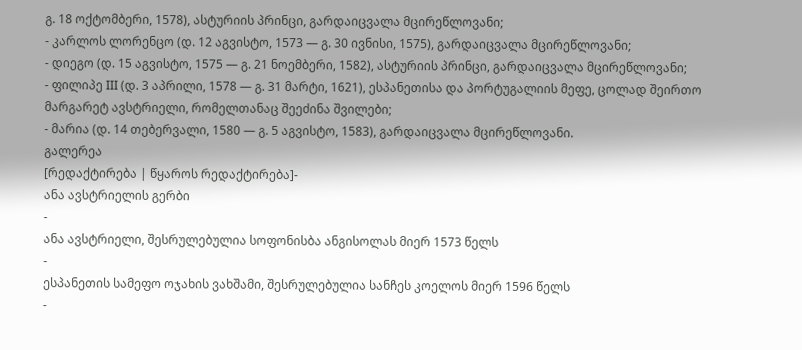გ. 18 ოქტომბერი, 1578), ასტურიის პრინცი, გარდაიცვალა მცირეწლოვანი;
- კარლოს ლორენცო (დ. 12 აგვისტო, 1573 — გ. 30 ივნისი, 1575), გარდაიცვალა მცირეწლოვანი;
- დიეგო (დ. 15 აგვისტო, 1575 — გ. 21 ნოემბერი, 1582), ასტურიის პრინცი, გარდაიცვალა მცირეწლოვანი;
- ფილიპე III (დ. 3 აპრილი, 1578 — გ. 31 მარტი, 1621), ესპანეთისა და პორტუგალიის მეფე, ცოლად შეირთო მარგარეტ ავსტრიელი, რომელთანაც შეეძინა შვილები;
- მარია (დ. 14 თებერვალი, 1580 — გ. 5 აგვისტო, 1583), გარდაიცვალა მცირეწლოვანი.
გალერეა
[რედაქტირება | წყაროს რედაქტირება]-
ანა ავსტრიელის გერბი
-
ანა ავსტრიელი, შესრულებულია სოფონისბა ანგისოლას მიერ 1573 წელს
-
ესპანეთის სამეფო ოჯახის ვახშამი, შესრულებულია სანჩეს კოელოს მიერ 1596 წელს
-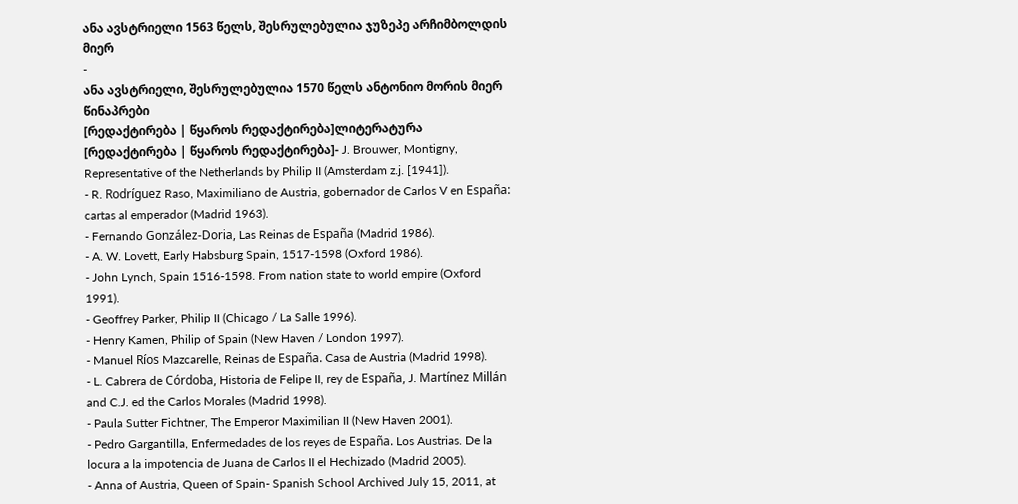ანა ავსტრიელი 1563 წელს, შესრულებულია ჯუზეპე არჩიმბოლდის მიერ
-
ანა ავსტრიელი, შესრულებულია 1570 წელს ანტონიო მორის მიერ
წინაპრები
[რედაქტირება | წყაროს რედაქტირება]ლიტერატურა
[რედაქტირება | წყაროს რედაქტირება]- J. Brouwer, Montigny, Representative of the Netherlands by Philip II (Amsterdam z.j. [1941]).
- R. Rodríguez Raso, Maximiliano de Austria, gobernador de Carlos V en España: cartas al emperador (Madrid 1963).
- Fernando González-Doria, Las Reinas de España (Madrid 1986).
- A. W. Lovett, Early Habsburg Spain, 1517-1598 (Oxford 1986).
- John Lynch, Spain 1516-1598. From nation state to world empire (Oxford 1991).
- Geoffrey Parker, Philip II (Chicago / La Salle 1996).
- Henry Kamen, Philip of Spain (New Haven / London 1997).
- Manuel Ríos Mazcarelle, Reinas de España. Casa de Austria (Madrid 1998).
- L. Cabrera de Córdoba, Historia de Felipe II, rey de España, J. Martínez Millán and C.J. ed the Carlos Morales (Madrid 1998).
- Paula Sutter Fichtner, The Emperor Maximilian II (New Haven 2001).
- Pedro Gargantilla, Enfermedades de los reyes de España. Los Austrias. De la locura a la impotencia de Juana de Carlos II el Hechizado (Madrid 2005).
- Anna of Austria, Queen of Spain- Spanish School Archived July 15, 2011, at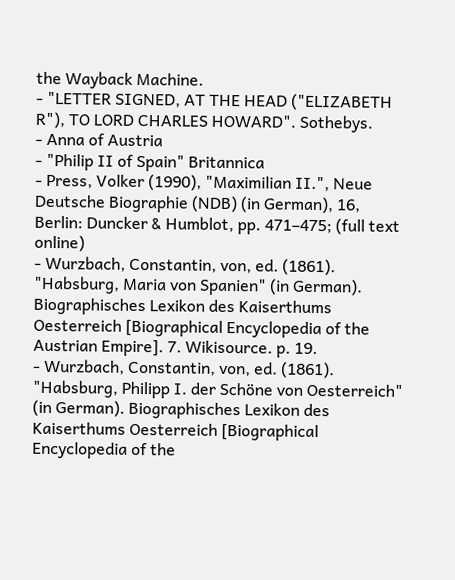the Wayback Machine.
- "LETTER SIGNED, AT THE HEAD ("ELIZABETH R"), TO LORD CHARLES HOWARD". Sothebys.
- Anna of Austria
- "Philip II of Spain" Britannica
- Press, Volker (1990), "Maximilian II.", Neue Deutsche Biographie (NDB) (in German), 16, Berlin: Duncker & Humblot, pp. 471–475; (full text online)
- Wurzbach, Constantin, von, ed. (1861). "Habsburg, Maria von Spanien" (in German). Biographisches Lexikon des Kaiserthums Oesterreich [Biographical Encyclopedia of the Austrian Empire]. 7. Wikisource. p. 19.
- Wurzbach, Constantin, von, ed. (1861). "Habsburg, Philipp I. der Schöne von Oesterreich" (in German). Biographisches Lexikon des Kaiserthums Oesterreich [Biographical Encyclopedia of the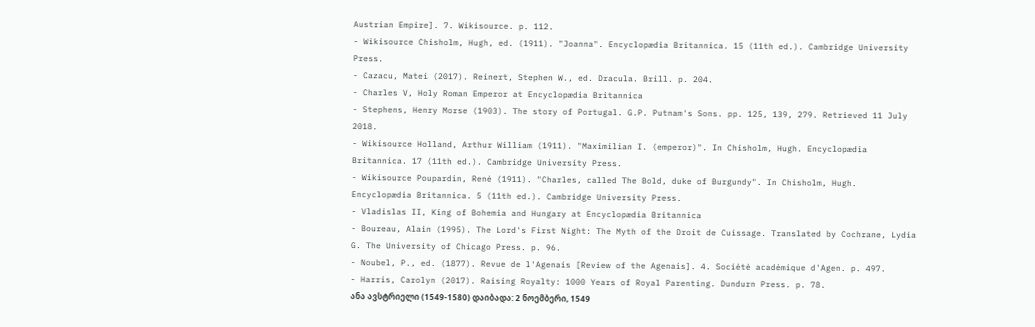Austrian Empire]. 7. Wikisource. p. 112.
- Wikisource Chisholm, Hugh, ed. (1911). "Joanna". Encyclopædia Britannica. 15 (11th ed.). Cambridge University Press.
- Cazacu, Matei (2017). Reinert, Stephen W., ed. Dracula. Brill. p. 204.
- Charles V, Holy Roman Emperor at Encyclopædia Britannica
- Stephens, Henry Morse (1903). The story of Portugal. G.P. Putnam's Sons. pp. 125, 139, 279. Retrieved 11 July 2018.
- Wikisource Holland, Arthur William (1911). "Maximilian I. (emperor)". In Chisholm, Hugh. Encyclopædia Britannica. 17 (11th ed.). Cambridge University Press.
- Wikisource Poupardin, René (1911). "Charles, called The Bold, duke of Burgundy". In Chisholm, Hugh. Encyclopædia Britannica. 5 (11th ed.). Cambridge University Press.
- Vladislas II, King of Bohemia and Hungary at Encyclopædia Britannica
- Boureau, Alain (1995). The Lord's First Night: The Myth of the Droit de Cuissage. Translated by Cochrane, Lydia G. The University of Chicago Press. p. 96.
- Noubel, P., ed. (1877). Revue de l'Agenais [Review of the Agenais]. 4. Société académique d'Agen. p. 497.
- Harris, Carolyn (2017). Raising Royalty: 1000 Years of Royal Parenting. Dundurn Press. p. 78.
ანა ავსტრიელი (1549-1580) დაიბადა: 2 ნოემბერი, 1549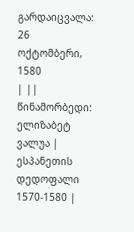გარდაიცვალა: 26 ოქტომბერი, 1580
| ||
წინამორბედი: ელიზაბეტ ვალუა |
ესპანეთის დედოფალი 1570-1580 |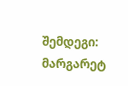შემდეგი: მარგარეტ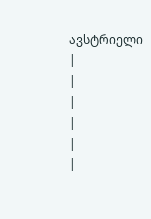ავსტრიელი |
|
|
|
|
|